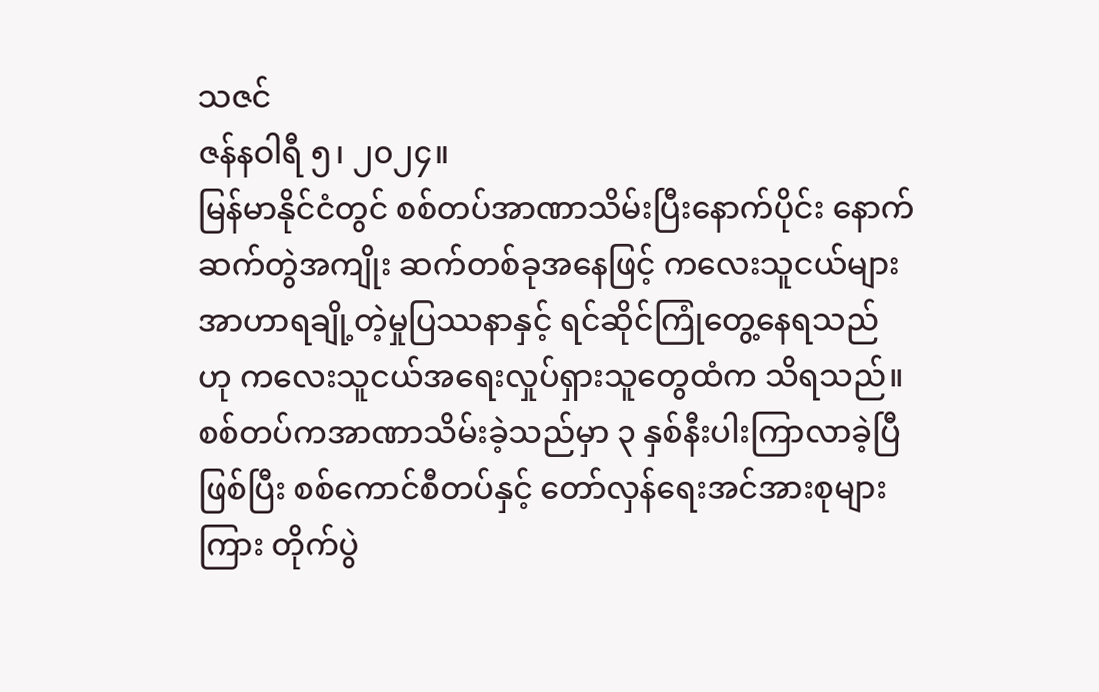သဇင်
ဇန်နဝါရီ ၅၊ ၂၀၂၄။
မြန်မာနိုင်ငံတွင် စစ်တပ်အာဏာသိမ်းပြီးနောက်ပိုင်း နောက်ဆက်တွဲအကျိုး ဆက်တစ်ခုအနေဖြင့် ကလေးသူငယ်များ အာဟာရချို့တဲ့မှုပြဿနာနှင့် ရင်ဆိုင်ကြုံတွေ့နေရသည် ဟု ကလေးသူငယ်အရေးလှုပ်ရှားသူတွေထံက သိရသည်။
စစ်တပ်ကအာဏာသိမ်းခဲ့သည်မှာ ၃ နှစ်နီးပါးကြာလာခဲ့ပြီဖြစ်ပြီး စစ်ကောင်စီတပ်နှင့် တော်လှန်ရေးအင်အားစုများကြား တိုက်ပွဲ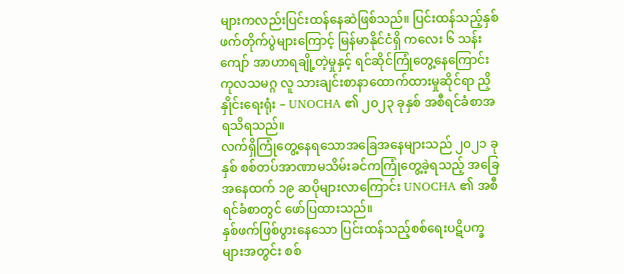များကလည်းပြင်းထန်နေဆဲဖြစ်သည်။ ပြင်းထန်သည့်နှစ်ဖက်တိုက်ပွဲများကြောင့် မြန်မာနိုင်ငံရှိ ကလေး ၆ သန်းကျော် အာဟာရချို့တဲ့မှုနှင့် ရင်ဆိုင်ကြုံတွေ့နေကြောင်း ကုလသမဂ္ဂ လူ သားချင်းစာနာထောက်ထားမှုဆိုင်ရာ ညှိနှိုင်းရေးရုံး – UNOCHA ၏ ၂၀၂၃ ခုနှစ် အစီရင်ခံစာအရသိရသည်။
လက်ရှိကြုံတွေ့နေရသောအခြေအနေများသည် ၂၀၂၁ ခုနှစ် စစ်တပ်အာဏာမသိမ်းခင်ကကြုံတွေ့ခဲ့ရသည့် အခြေအနေထက် ၁၉ ဆပိုများလာကြောင်း UNOCHA ၏ အစီရင်ခံစာတွင် ဖော်ပြထားသည်။
နှစ်ဖက်ဖြစ်ပွားနေသော ပြင်းထန်သည့်စစ်ရေးပဋိပက္ခများအတွင်း စစ်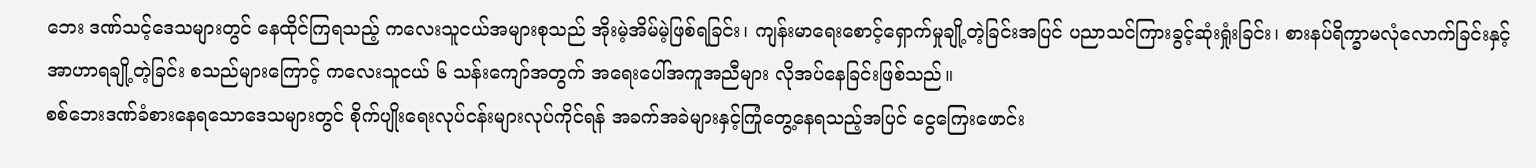ဘေး ဒဏ်သင့်ဒေသများတွင် နေထိုင်ကြရသည့် ကလေးသူငယ်အများစုသည် အိုးမဲ့အိမ်မဲ့ဖြစ်ရခြင်း၊ ကျန်းမာရေးစောင့်ရှောက်မှုချို့တဲ့ခြင်းအပြင် ပညာသင်ကြားခွင့်ဆုံးရှုံးခြင်း၊ စားနပ်ရိက္ခာမလုံလောက်ခြင်းနှင့် အာဟာရချို့တဲ့ခြင်း စသည်များကြောင့် ကလေးသူငယ် ၆ သန်းကျော်အတွက် အရေးပေါ်အကူအညီများ လိုအပ်နေခြင်းဖြစ်သည်။
စစ်ဘေးဒဏ်ခံစားနေရသောဒေသများတွင် စိုက်ပျိုးရေးလုပ်ငန်းများလုပ်ကိုင်ရန် အခက်အခဲများနှင့်ကြုံတွေ့နေရသည့်အပြင် ငွေကြေးဖောင်း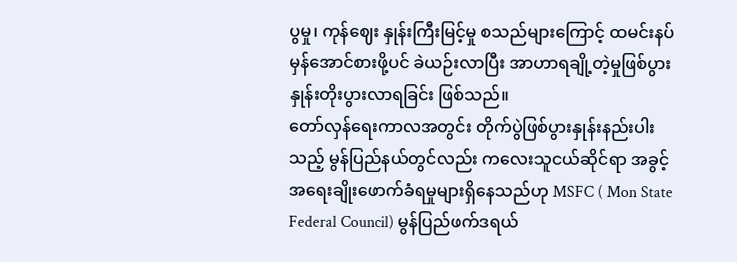ပွမှု၊ ကုန်ဈေး နှုန်းကြီးမြင့်မှု စသည်များကြောင့် ထမင်းနပ်မှန်အောင်စားဖို့ပင် ခဲယဉ်းလာပြီး အာဟာရချို့တဲ့မှုဖြစ်ပွားနှုန်းတိုးပွားလာရခြင်း ဖြစ်သည်။
တော်လှန်ရေးကာလအတွင်း တိုက်ပွဲဖြစ်ပွားနှုန်းနည်းပါးသည့် မွန်ပြည်နယ်တွင်လည်း ကလေးသူငယ်ဆိုင်ရာ အခွင့်အရေးချိုးဖောက်ခံရမှုများရှိနေသည်ဟု MSFC ( Mon State Federal Council) မွန်ပြည်ဖက်ဒရယ်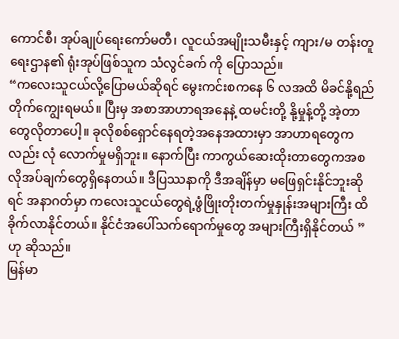ကောင်စီ၊ အုပ်ချုပ်ရေးကော်မတီ၊ လူငယ်အမျိုးသမီးနှင့် ကျား/မ တန်းတူရေးဌာန၏ ရုံးအုပ်ဖြစ်သူက သံလွင်ခက် ကို ပြောသည်။
“ကလေးသူငယ်လို့ပြောမယ်ဆိုရင် မွေးကင်းစကနေ ၆ လအထိ မိခင်နို့ရည်တိုက်ကျွေးရမယ်။ ပြီးမှ အစာအာဟာရအနေနဲ့ ထမင်းတို့ နို့မှုန့်တို့ အဲ့တာတွေလိုတာပေါ့။ ခုလိုစစ်ရှောင်နေရတဲ့အနေအထားမှာ အာဟာရတွေကလည်း လုံ လောက်မှုမရှိဘူး။ နောက်ပြီး ကာကွယ်ဆေးထိုးတာတွေကအစ လိုအပ်ချက်တွေရှိနေတယ်။ ဒီပြဿနာကို ဒီအချိန်မှာ မဖြေရှင်းနိုင်ဘူးဆိုရင် အနာဂတ်မှာ ကလေးသူငယ်တွေရဲ့ဖွံဖြိုးတိုးတက်မှုနှုန်းအများကြီး ထိခိုက်လာနိုင်တယ်။ နိုင်ငံအပေါ်သက်ရောက်မှုတွေ အများကြီးရှိနိုင်တယ် ” ဟု ဆိုသည်။
မြန်မာ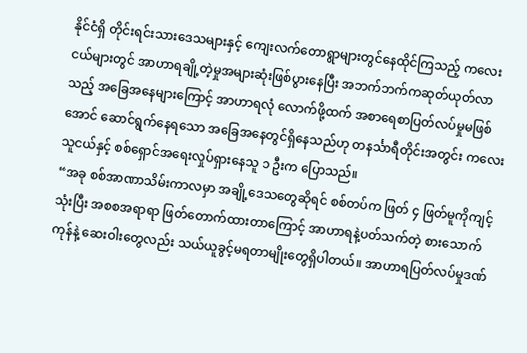နိုင်ငံရှိ တိုင်းရင်းသားဒေသများနှင့် ကျေးလက်တောရွာများတွင်နေထိုင်ကြသည့် ကလေးငယ်များတွင် အာဟာရချို့တဲ့မှုအများဆုံးဖြစ်ပွားနေပြီး အဘက်ဘက်ကဆုတ်ယုတ်လာသည့် အခြေအနေများကြောင့် အာဟာရလုံ လောက်ဖို့ထက် အစာရေစာပြတ်လပ်မှုမဖြစ်အောင် ဆောင်ရွက်နေရသော အခြေအနေတွင်ရှိနေသည်ဟု တနင်္သာရီတိုင်းအတွင်း ကလေးသူငယ်နှင့် စစ်ရှောင်အရေးလှုပ်ရှားနေသူ ၁ ဦးက ပြောသည်။
“အခု စစ်အာဏာသိမ်းကာလမှာ အချို့ဒေသတွေဆိုရင် စစ်တပ်က ဖြတ် ၄ ဖြတ်မူကိုကျင့်သုံးပြီး အစစအရာရာ ဖြတ်တောက်ထားတာကြောင့် အာဟာရနဲ့ပတ်သက်တဲ့ စားသောက်ကုန်နဲ့ ဆေးဝါးတွေလည်း သယ်ယူခွင့်မရတာမျိုးတွေရှိပါတယ်။ အာဟာရပြတ်လပ်မှုဒဏ်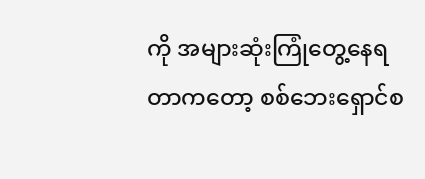ကို အများဆုံးကြုံတွေ့နေရတာကတော့ စစ်ဘေးရှောင်စ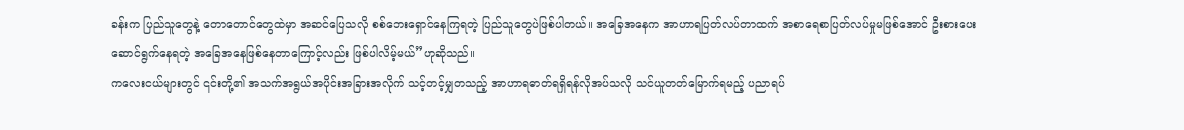ခန်းက ပြည်သူတွေနဲ့ တောတောင်တွေထဲမှာ အဆင်ပြေသလို စစ်ဘေးရှောင်နေကြရတဲ့ ပြည်သူတွေပဲဖြစ်ပါတယ်။ အခြေအနေက အာဟာရပြတ်လပ်တာထက် အစာရေစာပြတ်လပ်မှုမဖြစ်အောင် ဦးစားပေးဆောင်ရွက်နေရတဲ့ အခြေအနေဖြစ်နေတာကြောင့်လည်း ဖြစ်ပါလိမ့်မယ်”ဟုဆိုသည်။
ကလေးငယ်များတွင် ၎င်းတို့၏ အသက်အရွယ်အပိုင်းအခြားအလိုက် သင့်တင့်မျှတသည့် အာဟာရဓာတ်ရရှိရန်လိုအပ်သလို သင်ယူတတ်မြောက်ရမည့် ပညာရပ်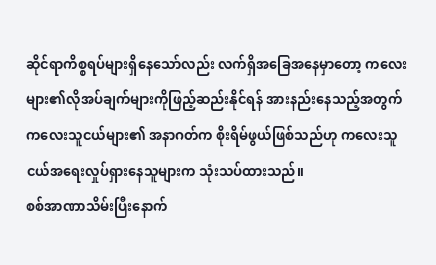ဆိုင်ရာကိစ္စရပ်များရှိနေသော်လည်း လက်ရှိအခြေအနေမှာတော့ ကလေးများ၏လိုအပ်ချက်များကိုဖြည့်ဆည်းနိုင်ရန် အားနည်းနေသည့်အတွက် ကလေးသူငယ်များ၏ အနာဂတ်က စိုးရိမ်ဖွယ်ဖြစ်သည်ဟု ကလေးသူငယ်အရေးလှုပ်ရှားနေသူများက သုံးသပ်ထားသည်။
စစ်အာဏာသိမ်းပြီးနောက်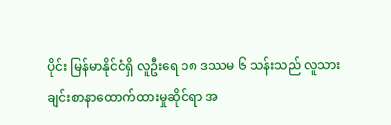ပိုင်း မြန်မာနိုင်ငံရှိ လူဦးရေ ၁၈ ဒဿမ ၆ သန်းသည် လူသားချင်းစာနာထောက်ထားမှုဆိုင်ရာ အ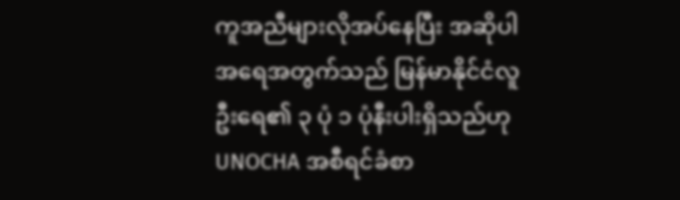ကူအညီများလိုအပ်နေပြီး အဆိုပါအရေအတွက်သည် မြန်မာနိုင်ငံလူဦးရေ၏ ၃ ပုံ ၁ ပုံနီးပါးရှိသည်ဟု UNOCHA အစီရင်ခံစာ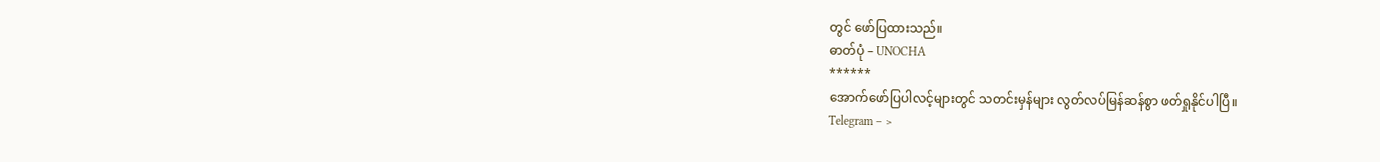တွင် ဖော်ပြထားသည်။
ဓာတ်ပုံ – UNOCHA
******
အောက်ဖော်ပြပါလင့်များတွင် သတင်းမှန်များ လွတ်လပ်မြန်ဆန်စွာ ဖတ်ရှုနိုင်ပါပြီ။
Telegram – >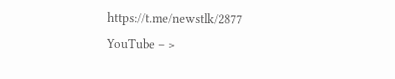https://t.me/newstlk/2877
YouTube – >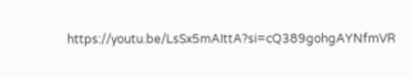https://youtu.be/LsSx5mAIttA?si=cQ389gohgAYNfmVR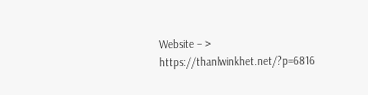Website – > https://thanlwinkhet.net/?p=6816